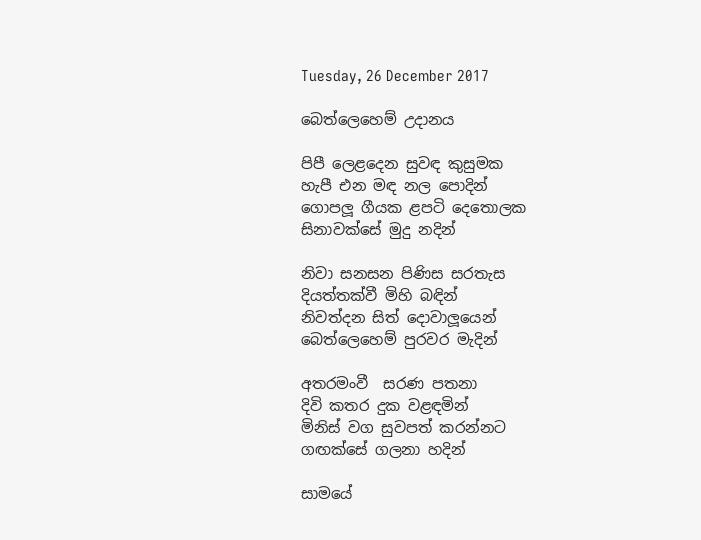Tuesday, 26 December 2017

බෙත්ලෙහෙම් උදානය

පිපී ලෙළදෙන සුවඳ කුසුමක
හැපී එන මඳ නල පොදින්
ගොපලූ ගීයක ළපටි දෙතොලක
සිනාවක්සේ මුදු නදින්

නිවා සනසන පිණිස සරතැස
දියත්තක්වී මිහි බඳින්
නිවත්දන සිත් දොවාලූයෙන්
බෙත්ලෙහෙම් පුරවර මැදින්

අතරමංවී  සරණ පතනා
දිවි කතර දුක වළඳමින්
මිනිස් වග සුවපත් කරන්නට
ගඟක්සේ ගලනා හදින්

සාමයේ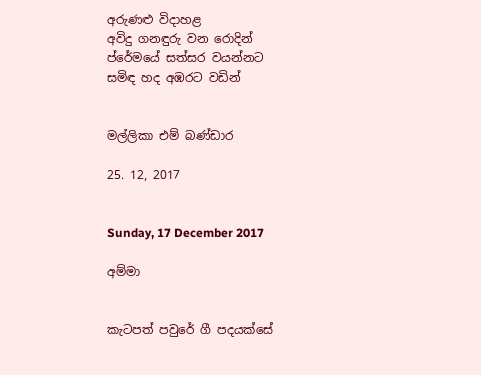අරුණළු විදාහළ
අවිදු ගනඳුරු වන රොදින්
ප්රේමයේ සත්සර වයන්නට
සමිඳ හද අඹරට වඩින්


මල්ලිකා එම් බණ්ඩාර

25. 12, 2017


Sunday, 17 December 2017

අම්මා


කැටපත් පවුරේ ගී පදයක්සේ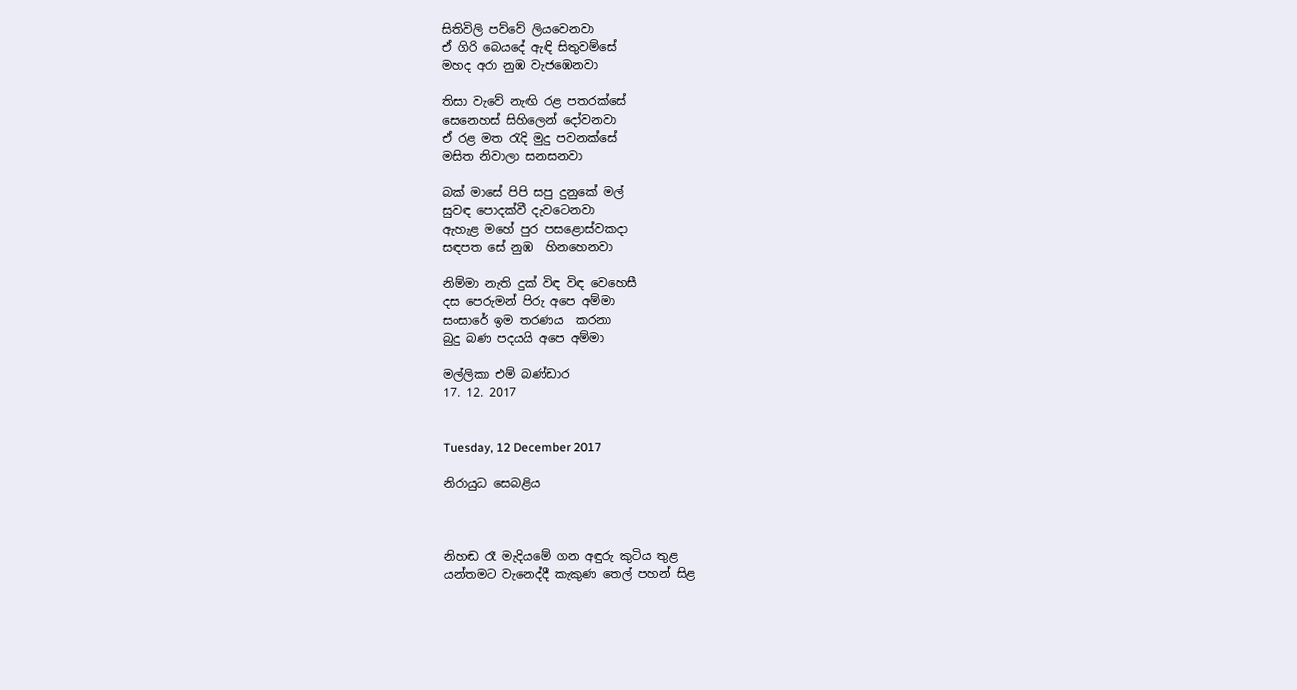සිතිවිලි පව්වේ ලියවෙනවා
ඒ ගිරි බෙයදේ ඇඳි සිතුවම්සේ
මහද අරා නුඹ වැජඹෙනවා

තිසා වැවේ නැඟි රළ පතරක්සේ
සෙනෙහස් සිහිලෙන් දෝවනවා
ඒ රළ මත රැදි මුදු පවනක්සේ
මසිත නිවාලා සනසනවා

බක් මාසේ පිපි සපු දුනුකේ මල්
සුවඳ පොදක්වී දැවටෙනවා
ඇහැළ මහේ පුර පසළොස්වකදා
සඳපත සේ නුඹ  හිනහෙනවා

නිම්මා නැති දුක් විඳ විඳ වෙහෙසී
දස පෙරුමන් පිරු අපෙ අම්මා
සංසාරේ ඉම තරණය  කරනා
බුදු බණ පදයයි අපෙ අම්මා

මල්ලිකා එම් බණ්ඩාර
17. 12. 2017


Tuesday, 12 December 2017

නිරායුධ සෙබළිය



නිහඬ රෑ මැදියමේ ගන අඳුරු කුටිය තුළ
යන්තමට වැනෙද්දී කැකුණ තෙල් පහන් සිළ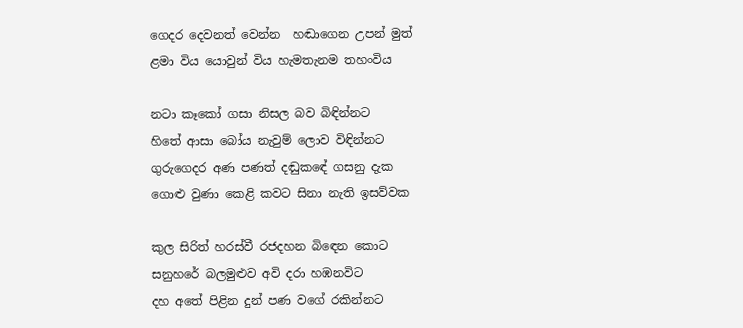ගෙදර දෙවනත් වෙන්න  හඬාගෙන උපන් මුත්
ළමා විය යොවුන් විය හැමතැනම තහංවිය

නටා කෑකෝ ගසා නිසල බව බිඳින්නට
හිතේ ආසා බෝය නැවුම් ලොව විඳින්නට
ගුරුගෙදර අණ පණත් දඬුකඳේ ගසනු දැක
ගොළු වුණා කෙළි කවට සිනා නැති ඉසව්වක

කුල සිරිත් හරස්වී රජදහන බිඳෙන කොට
සනුහරේ බලමුළුව අවි දරා හඹනවිට
දහ අතේ පිළින දුන් පණ වගේ රකින්නට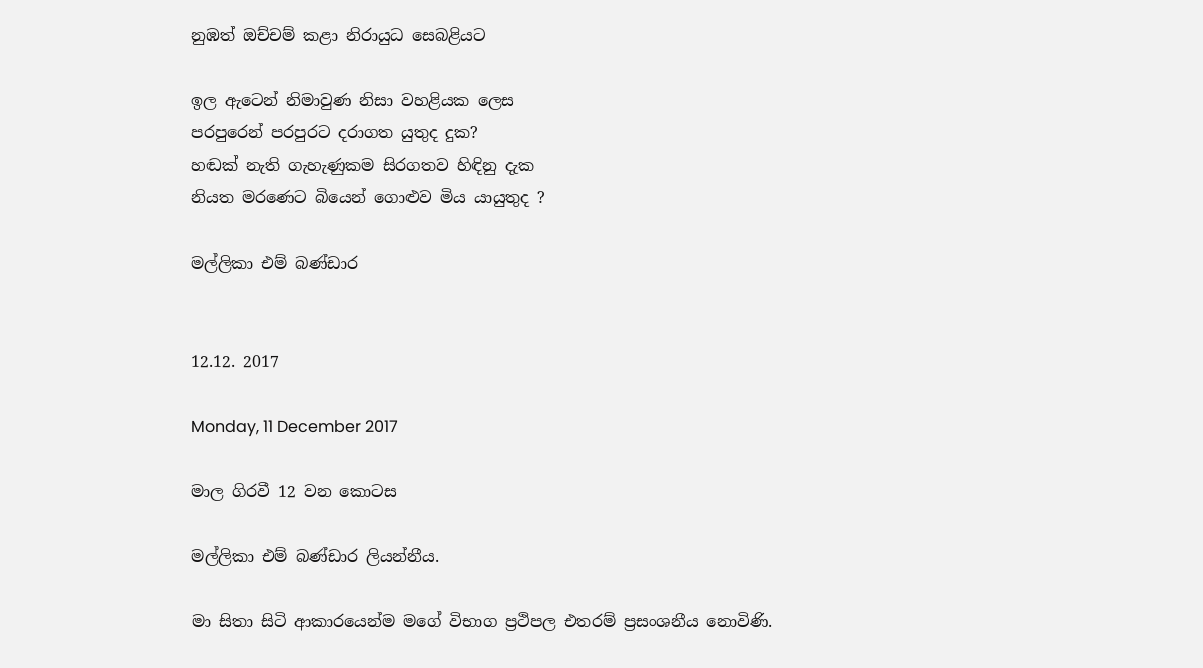නුඹත් ඔච්චම් කළා නිරායුධ සෙබළියට

ඉල ඇටෙන් නිමාවුණ නිසා වහළියක ලෙස
පරපුරෙන් පරපුරට දරාගත යුතුද දුක?
හඬක් නැති ගැහැණුකම සිරගතව හිඳිනු දැක
නියත මරණෙට බියෙන් ගොළුව මිය යායුතුද ?

මල්ලිකා එම් බණ්ඩාර


12.12. 2017

Monday, 11 December 2017

මාල ගිරවී 12 වන කොටස

මල්ලිකා එම් බණ්ඩාර ලියන්නීය.

මා සිතා සිටි ආකාරයෙන්ම මගේ විභාග ප්‍රථිපල එතරම් ප්‍රසංශනීය නොවිණි.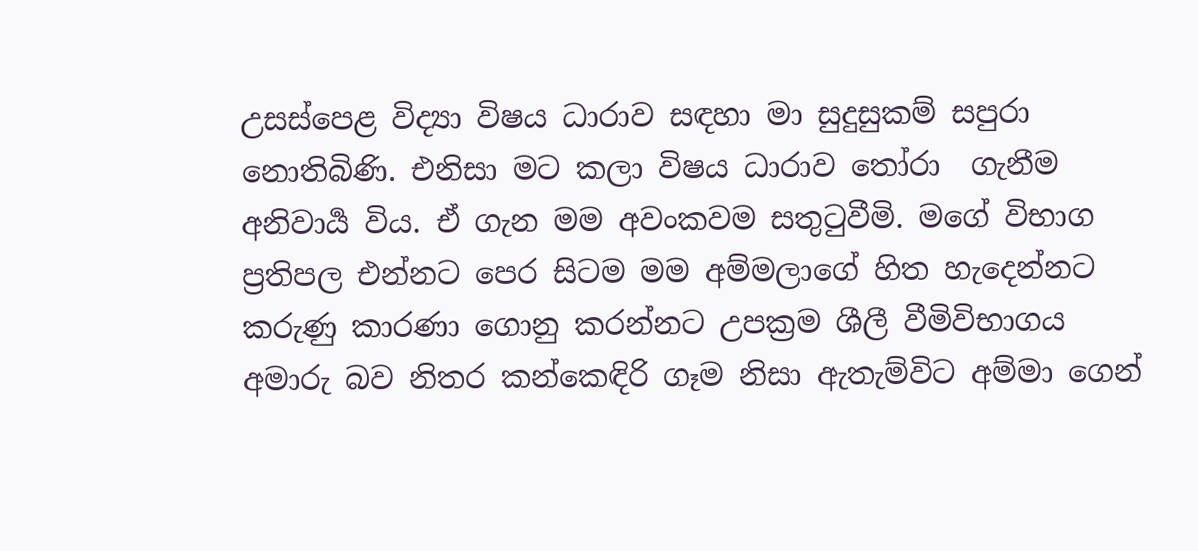උසස්පෙළ විද්‍යා විෂය ධාරාව සඳහා මා සුදුසුකම් සපුරා නොතිබිණි. එනිසා මට කලා විෂය ධාරාව තෝරා  ගැනීම අනිවාර්‍ය විය. ඒ ගැන මම අවංකවම සතුටුවීමි. මගේ විභාග ප්‍රතිපල එන්නට පෙර සිටම මම අම්මලාගේ හිත හැදෙන්නට කරුණු කාරණා ගොනු කරන්නට උපක්‍රම ශීලී වීමිවිභාගය අමාරු බව නිතර කන්කෙඳිරි ගෑම නිසා ඇතැම්විට අම්මා ගෙන්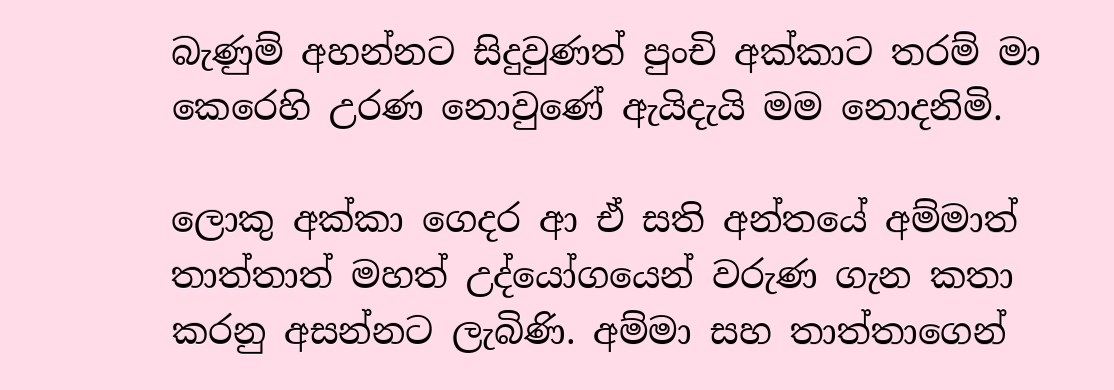බැණුම් අහන්නට සිදුවුණත් පුංචි අක්කාට තරම් මා කෙරෙහි උරණ නොවුණේ ඇයිදැයි මම නොදනිමි.

ලොකු අක්කා ගෙදර ආ ඒ සති අන්තයේ අම්මාත් තාත්තාත් මහත් උද්යෝගයෙන් වරුණ ගැන කතා කරනු අසන්නට ලැබිණි. අම්මා සහ තාත්තාගෙන්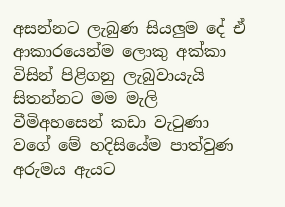අසන්නට ලැබුණ සියලුම දේ ඒ ආකාරයෙන්ම ලොකු අක්කා විසින් පිළිගනු ලැබුවායැයි සිතන්නට මම මැලි වීමිඅහසෙන් කඩා වැටුණා වගේ මේ හදිසියේම පාත්වුණ අරුමය ඇයට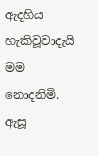ඇදහිය හැකිවූවාදැයි මම නොදනිමි.
ඇසූ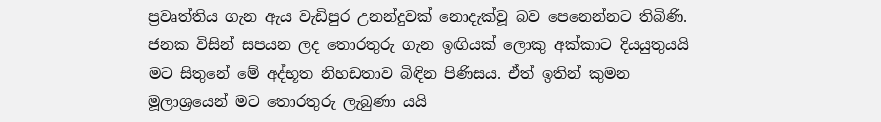ප්‍රවෘත්තිය ගැන ඇය වැඩිපුර උනන්දුවක් නොදැක්වූ බව පෙනෙන්නට තිබිණි. ජනක විසින් සපයන ලද තොරතුරු ගැන ඉඟියක් ලොකු අක්කාට දියයුතුයයි මට සිතුනේ මේ අද්භූත නිහඩතාව බිඳින පිණිසය. ඒත් ඉතින් කුමන මූලාශ්‍රයෙන් මට තොරතුරු ලැබුණා යයි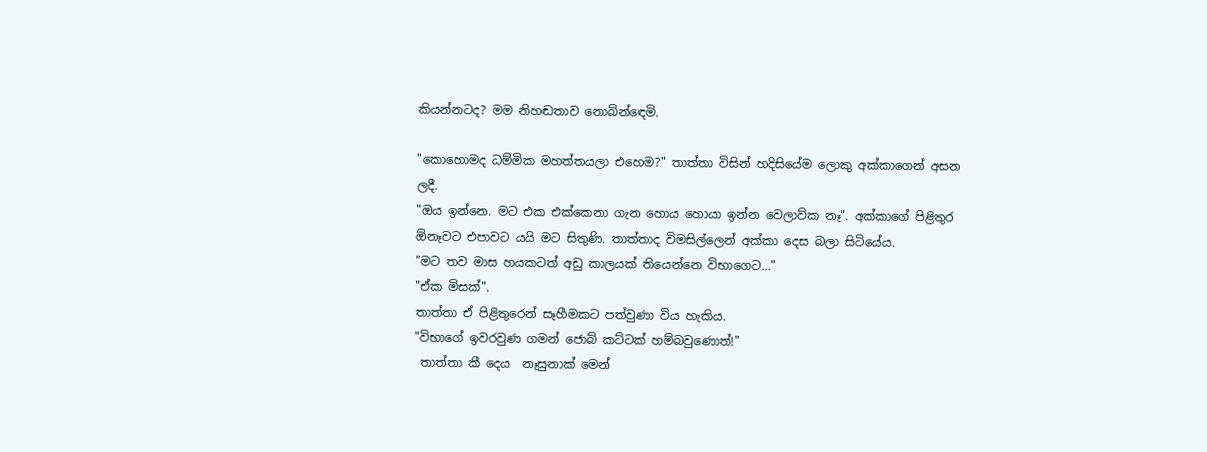කියන්නටද? මම නිහඬතාව නොබින්ඳෙමි.

"කොහොමද ධම්මික මහත්තයලා එහෙම?" තාත්තා විසින් හදිසියේම ලොකු අක්කාගෙන් අසන ලදී.
"ඔය ඉන්නෙ. මට එක එක්කෙනා ගැන හොය හොයා ඉන්න වෙලාව්ක නෑ". අක්කාගේ පිළිතුර ඕනෑවට එපාවට යයි මට සිතුණි. තාත්තාද විමසිල්ලෙන් අක්කා දෙස බලා සිටියේය.
"මට තව මාස හයකටත් අඩු කාලයක් තියෙන්නෙ විභාගෙට…"
"ඒක මිසක්".
තාත්තා ඒ පිළිතුරෙන් සෑහීමකට පත්වුණා විය හැකිය.
"විභාගේ ඉවරවුණ ගමන් ජොබ් කට්ටක් හම්බවුණොත්!"
 තාත්තා කී දෙය  නෑසුනාක් මෙන්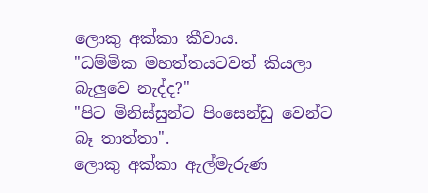ලොකු අක්කා කීවාය.
"ධම්මික මහත්තයටවත් කියලා බැලුවෙ නැද්ද?"
"පිට මිනිස්සුන්ට පිංසෙන්ඩු වෙන්ට බෑ තාත්තා".
ලොකු අක්කා ඇල්මැරුණ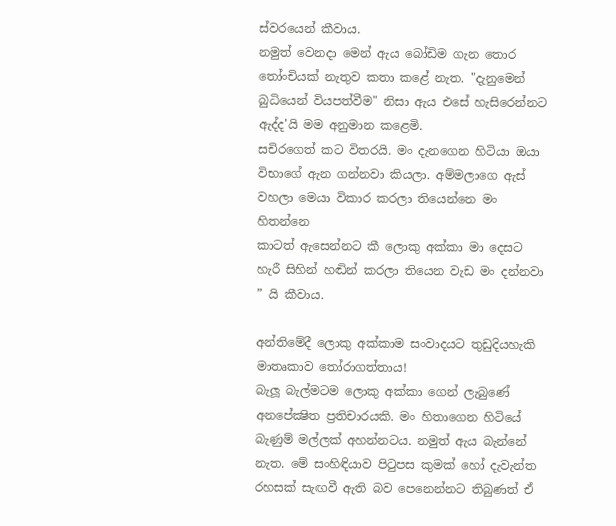ස්වරයෙන් කීවාය.
නමුත් වෙනදා මෙන් ඇය බෝඩිම ගැන තොර තෝංචියක් නැතුව කතා කළේ නැත. "දැනුමෙන් බුධියෙන් වියපත්වීම" නිසා ඇය එසේ හැසිරෙන්නට ඇද්ද'යි මම අනුමාන කළෙමි.
සචිරගෙත් කට විතරයි. මං දැනගෙන හිටියා ඔයා විභාගේ ඇන ගන්නවා කියලා. අම්මලාගෙ ඇස් වහලා මෙයා විකාර කරලා තියෙන්නෙ මං හිතන්නෙ
කාටත් ඇසෙන්නට කී ලොකු අක්කා මා දෙසට හැරී සිහින් හඬින් කරලා තියෙන වැඩ මං දන්නවා ” යි කීවාය.

අන්තිමේදී ලොකු අක්කාම සංවාදයට තුඩුදියහැකි මාතෘකාව තෝරාගත්තාය!
බැලූ බැල්මටම ලොකු අක්කා ගෙන් ලැබුණේ අනපේක්‍ෂිත ප්‍රතිචාරයකි. මං හිතාගෙන හිටියේ බැණුම් මල්ලක් අහන්නටය. නමුත් ඇය බැන්නේ නැත. මේ සංහිඳියාව පිටුපස කුමක් හෝ දැවැන්ත රහසක් සැඟවී ඇති බව පෙනෙන්නට තිබුණත් ඒ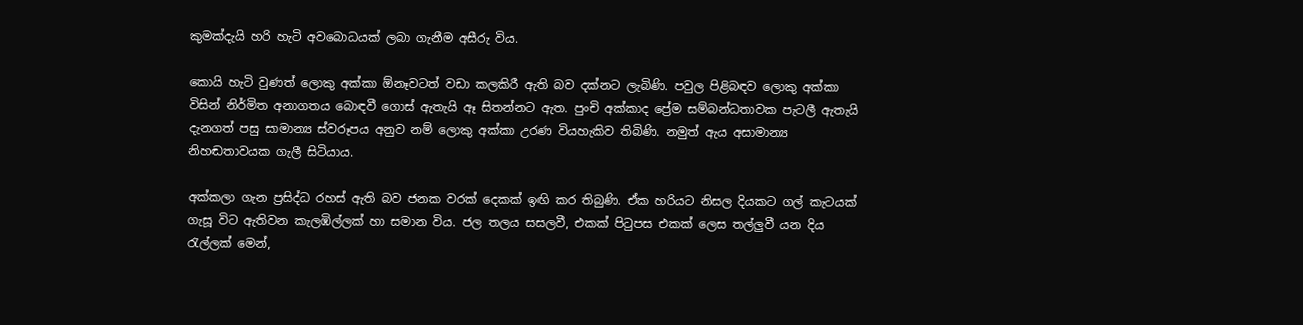කුමක්දැයි හරි හැටි අවබොධයක් ලබා ගැනීම අසීරු විය.

කොයි හැටි වුණත් ලොකු අක්කා ඕනෑවටත් වඩා කලකිරී ඇති බව දක්නට ලැබිණි. පවුල පිළිබඳව ලොකු අක්කා විසින් නිර්මිත අනාගතය බොඳවී ගොස් ඇතැයි ඈ සිතන්නට ඇත. පුංචි අක්කාද ප්‍රේම සම්බන්ධතාවක පැටලී ඇතැයි දැනගත් පසු සාමාන්‍ය ස්වරූපය අනුව නම් ලොකු අක්කා උරණ වියහැකිව තිබිණි. නමුත් ඇය අසාමාන්‍ය නිහඬතාවයක ගැලී සිටියාය.

අක්කලා ගැන ප්‍රසිද්ධ රහස් ඇති බව ජනක වරක් දෙකක් ඉඟි කර තිබුණි. ඒක හරියට නිසල දියකට ගල් කැටයක් ගැසූ විට ඇතිවන කැලඹිල්ලක් හා සමාන විය. ජල තලය සසලවී, එකක් පිටුපස එකක් ලෙස තල්ලුවී යන දිය රැල්ලක් මෙන්,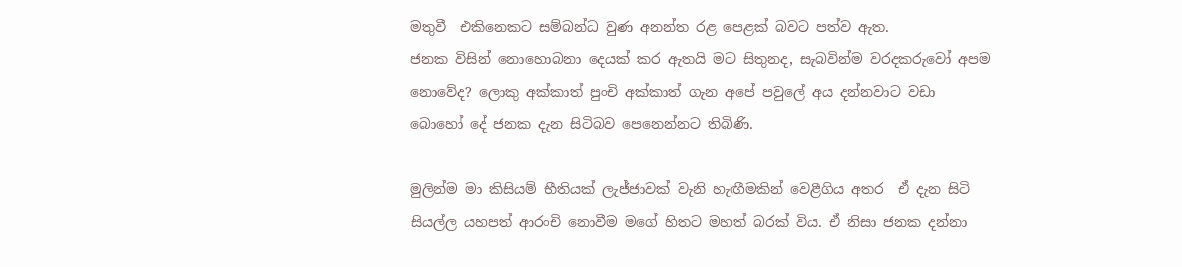මතුවී  එකිනෙකට සම්බන්ධ වුණ අනන්ත රළ පෙළක් බවට පත්ව ඇත.
ජනක විසින් නොහොබනා දෙයක් කර ඇතයි මට සිතුනද, සැබවින්ම වරදකරුවෝ අපම නොවේද? ලොකු අක්කාත් පුංචි අක්කාත් ගැන අපේ පවුලේ අය දන්නවාට වඩා  බොහෝ දේ ජනක දැන සිටිබව පෙනෙන්නට තිබිණි.

මුලින්ම මා කිසියම් භීතියක් ලැජ්ජාවක් වැනි හැඟීමකින් වෙළීගිය අතර  ඒ දැන සිටි සියල්ල යහපත් ආරංචි නොවීම මගේ හිතට මහත් බරක් විය. ඒ නිසා ජනක දන්නා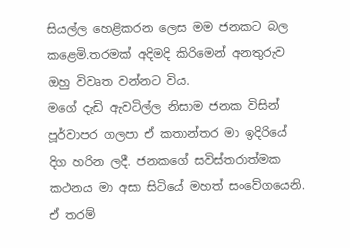සියල්ල හෙළිකරන ලෙස මම ජනකට බල කළෙමි.තරමක් අදිමදි කිරිමෙන් අනතුරුව ඔහු විවෘත වන්නට විය.
මගේ දැඩි ඇවටිල්ල නිසාම ජනක විසින් පූර්වාපර ගලපා ඒ කතාන්තර මා ඉදිරියේ දිග හරින ලදී. ජනකගේ සවිස්තරාත්මක කථනය මා අසා සිටියේ මහත් සංවේගයෙනි. ඒ තරම්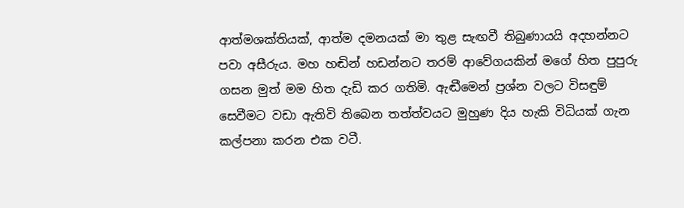ආත්මශක්තියක්, ආත්ම දමනයක් මා තුළ සැඟවී තිබුණායයි අදහන්නට පවා අසීරුය. මහ හඬින් හඩන්නට තරම් ආවේගයකින් මගේ හිත පුපුරු ගසන මුත් මම හිත දැඩි කර ගතිමි. ඇඬීමෙන් ප්‍රශ්න වලට විසඳුම් සෙවීමට වඩා ඇතිවි තිබෙන තත්ත්වයට මුහුණ දිය හැකි විධියක් ගැන කල්පනා කරන එක වටී.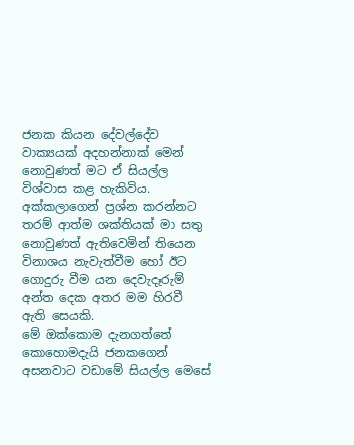ජනක කියන දේවල්දේව වාක්‍යයක් අදහන්නාක් මෙන් නොවුණත් මට ඒ සියල්ල විශ්වාස කළ හැකිවිය. අක්කලාගෙන් ප්‍රශ්න කරන්නට තරම් ආත්ම ශක්තියක් මා සතු නොවුණත් ඇතිවෙමින් තියෙන විනාශය නැවැත්වීම හෝ ඊට ගොදුරු වීම යන දෙවැදෑරුම් අන්ත දෙක අතර මම හිරවී ඇති සෙයකි.
මේ ඔක්කොම දැනගත්තේ කොහොමදැයි ජනකගෙන් අසනවාට වඩාමේ සියල්ල මෙසේ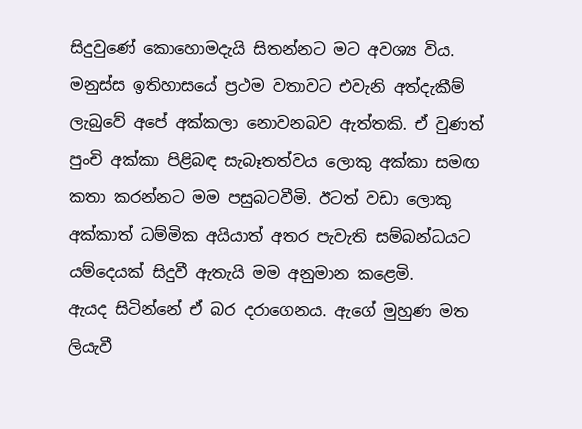සිදුවුණේ කොහොමදැයි සිතන්නට මට අවශ්‍ය විය.  මනුස්ස ඉතිහාසයේ ප්‍රථම වතාවට එවැනි අත්දැකීම් ලැබුවේ අපේ අක්කලා නොවනබව ඇත්තකි. ඒ වුණත් පුංචි අක්කා පිළිබඳ සැබෑතත්වය ලොකු අක්කා සමඟ කතා කරන්නට මම පසුබටවීමි. ඊටත් වඩා ලොකු අක්කාත් ධම්මික අයියාත් අතර පැවැති සම්බන්ධයට යම්දෙයක් සිදුවී ඇතැයි මම අනුමාන කළෙමි.
ඇයද සිටින්නේ ඒ බර දරාගෙනය. ඇගේ මුහුණ මත ලියැවී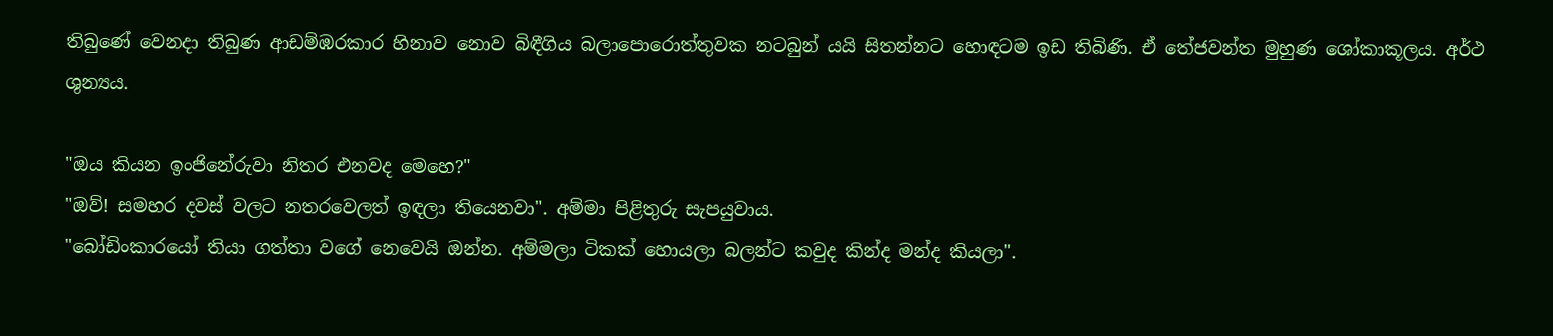තිබුණේ වෙනදා තිබුණ ආඩම්ඹරකාර හිනාව නොව බිඳීගිය බලාපොරොත්තුවක නටබුන් යයි සිතන්නට හොඳටම ඉඩ තිබිණි. ඒ තේජවන්ත මුහුණ ශෝකාකූලය. අර්ථ ශුන්‍යය.

"ඔය කියන ඉංජිනේරුවා නිතර එනවද මෙහෙ?"
"ඔව්! සමහර දවස් වලට නතරවෙලත් ඉඳලා තියෙනවා". අම්මා පිළිතුරු සැපයුවාය.
"බෝඩිංකාරයෝ තියා ගත්තා වගේ නෙවෙයි ඔන්න. අම්මලා ටිකක් හොයලා බලන්ට කවුද කින්ද මන්ද කියලා".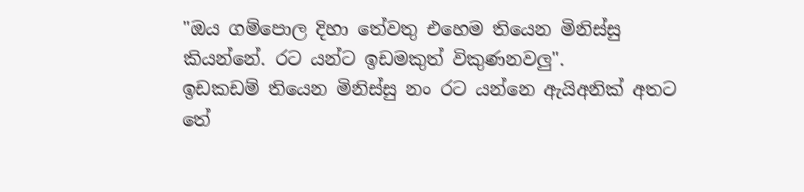"ඔය ගම්පොල දිහා තේවතු එහෙම තියෙන මිනිස්සු කියන්නේ. රට යන්ට ඉඩමකුත් විකුණනවලු".
ඉඩකඩම් තියෙන මිනිස්සු නං රට යන්නෙ ඇයිඅනික් අතට තේ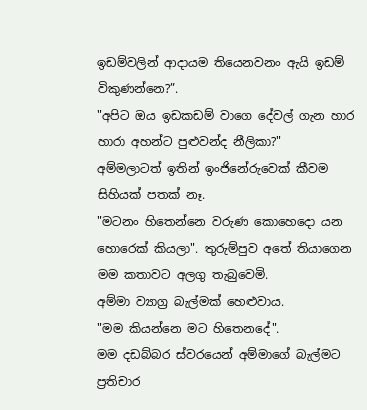ඉඩම්වලින් ආදායම තියෙනවනං ඇයි ඉඩම් විකුණන්නෙ?”.
"අපිට ඔය ඉඩකඩම් වාගෙ දේවල් ගැන හාර හාරා අහන්ට පුළුවන්ද නීලිකා?"
අම්මලාටත් ඉතින් ඉංජිනේරුවෙක් කීවම සිහියක් පතක් නෑ.
"මටනං හිතෙන්නෙ වරුණ කොහෙදො යන හොරෙක් කියලා". තුරුම්පුව අතේ තියාගෙන මම කතාවට අලගු තැබුවෙමි.
අම්මා ව්‍යාග්‍ර බැල්මක් හෙළුවාය.
"මම කියන්නෙ මට හිතෙනදේ".
මම දඩබ්බර ස්වරයෙන් අම්මාගේ බැල්මට ප්‍රතිචාර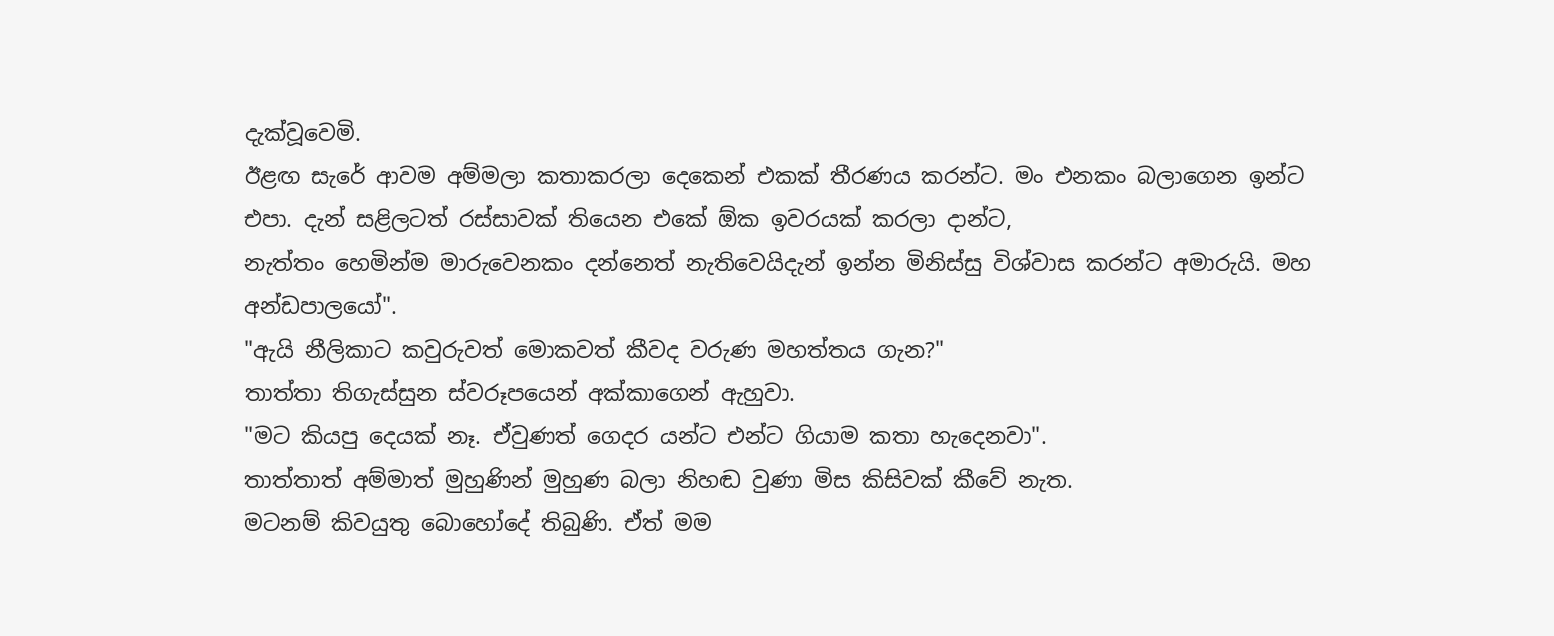දැක්වූවෙමි.
ඊළඟ සැරේ ආවම අම්මලා කතාකරලා දෙකෙන් එකක් තීරණය කරන්ට. මං එනකං බලාගෙන ඉන්ට එපා. දැන් සළිලටත් රස්සාවක් තියෙන එකේ ඕක ඉවරයක් කරලා දාන්ට,
නැත්තං හෙමින්ම මාරුවෙනකං දන්නෙත් නැතිවෙයිදැන් ඉන්න මිනිස්සු විශ්වාස කරන්ට අමාරුයි. මහ අන්ඩපාලයෝ".
"ඇයි නීලිකාට කවුරුවත් මොකවත් කීවද වරුණ මහත්තය ගැන?"
තාත්තා තිගැස්සුන ස්වරූපයෙන් අක්කාගෙන් ඇහුවා.
"මට කියපු දෙයක් නෑ. ඒවුණත් ගෙදර යන්ට එන්ට ගියාම කතා හැදෙනවා".
තාත්තාත් අම්මාත් මුහුණින් මුහුණ බලා නිහඬ වුණා මිස කිසිවක් කීවේ නැත.
මටනම් කිවයුතු බොහෝදේ තිබුණි. ඒත් මම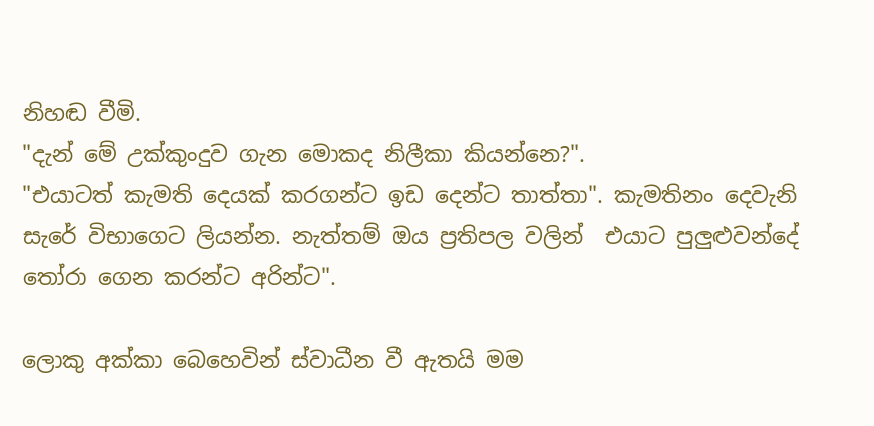නිහඬ වීමි.
"දැන් මේ උක්කුංදුව ගැන මොකද නිලීකා කියන්නෙ?".
"එයාටත් කැමති දෙයක් කරගන්ට ඉඩ දෙන්ට තාත්තා". කැමතිනං දෙවැනි සැරේ විභාගෙට ලියන්න. නැත්තම් ඔය ප්‍රතිපල වලින්  එයාට පුලුළුවන්දේ තෝරා ගෙන කරන්ට අරින්ට".

ලොකු අක්කා බෙහෙවින් ස්වාධීන වී ඇතයි මම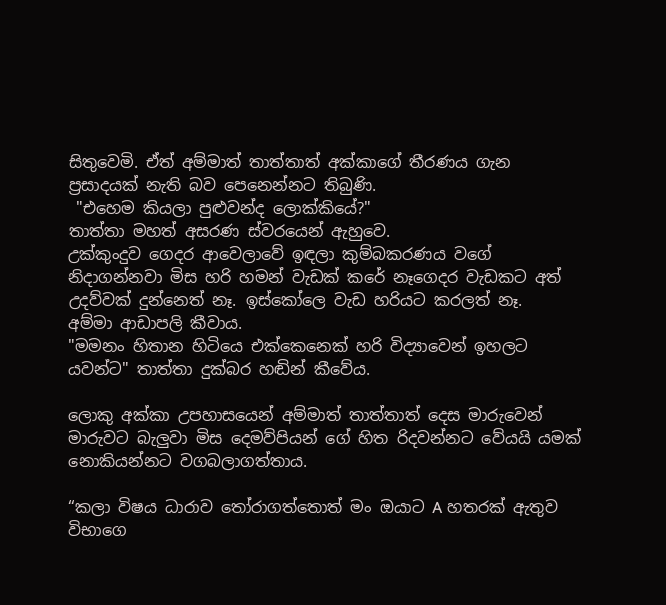සිතුවෙමි. ඒත් අම්මාත් තාත්තාත් අක්කාගේ තීරණය ගැන ප්‍රසාදයක් නැති බව පෙනෙන්නට තිබුණි.
 "එහෙම කියලා පුළුවන්ද ලොක්කියේ?"
තාත්තා මහත් අසරණ ස්වරයෙන් ඇහුවෙ.
උක්කුංදුව ගෙදර ආවෙලාවේ ඉඳලා කුම්බකරණය වගේ නිදාගන්නවා මිස හරි හමන් වැඩක් කරේ නෑගෙදර වැඩකට අත් උදව්වක් දුන්නෙත් නෑ. ඉස්කෝලෙ වැඩ හරියට කරලත් නෑ.
අම්මා ආඩාපලි කීවාය.
"මමනං හිතාන හිටියෙ එක්කෙනෙක් හරි විද්‍යාවෙන් ඉහලට යවන්ට" තාත්තා දුක්බර හඬින් කීවේය.

ලොකු අක්කා උපහාසයෙන් අම්මාත් තාත්තාත් දෙස මාරුවෙන් මාරුවට බැලුවා මිස දෙමව්පියන් ගේ හිත රිදවන්නට වේයයි යමක් නොකියන්නට වගබලාගත්තාය.

“කලා විෂය ධාරාව තෝරාගත්තොත් මං ඔයාට A හතරක් ඇතුව විභාගෙ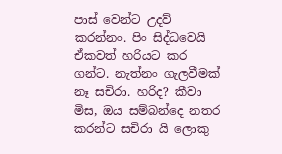පාස් වෙන්ට උදව් කරන්නං. පිං සිද්ධවෙයි ඒකවත් හරියට කර ගන්ට. නැත්නං ගැලවීමක් නෑ සචිරා. හරිද? කීවා මිස, ඔය සම්බන්දෙ නතර කරන්ට සචිරා යි ලොකු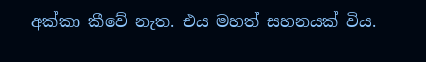අක්කා කීවේ නැත. එය මහත් සහනයක් විය.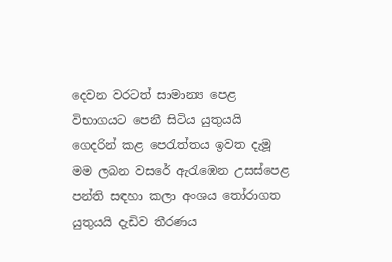දෙවන වරටත් සාමාන්‍ය පෙළ විභාගයට පෙනී සිටිය යුතුයයි ගෙදරින් කළ පෙරැත්තය ඉවත දැමූ මම ලබන වසරේ ඇරැඹෙන උසස්පෙළ පන්ති සඳහා කලා අංශය තෝරාගත යුතුයයි දැඩිව තීරණය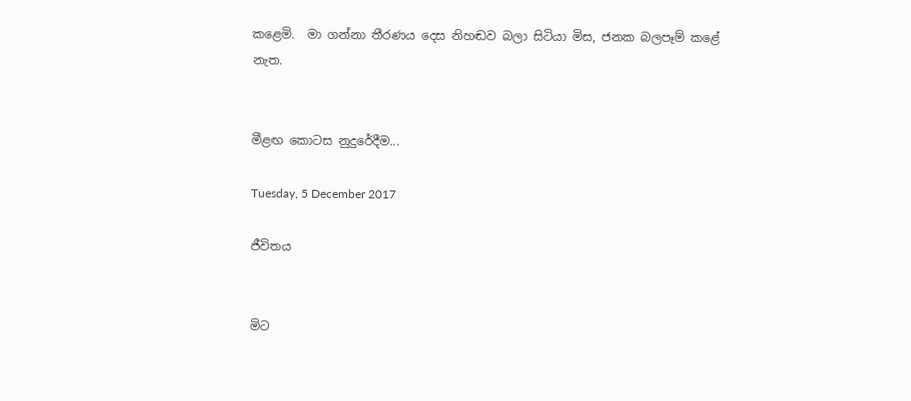කළෙමි.  මා ගන්නා තීරණය දෙස නිහඬව බලා සිටියා මිස, ජනක බලපෑම් කළේ නැත.


මීළඟ කොටස නුදුරේදීම...

Tuesday, 5 December 2017

ජීවිතය


මිට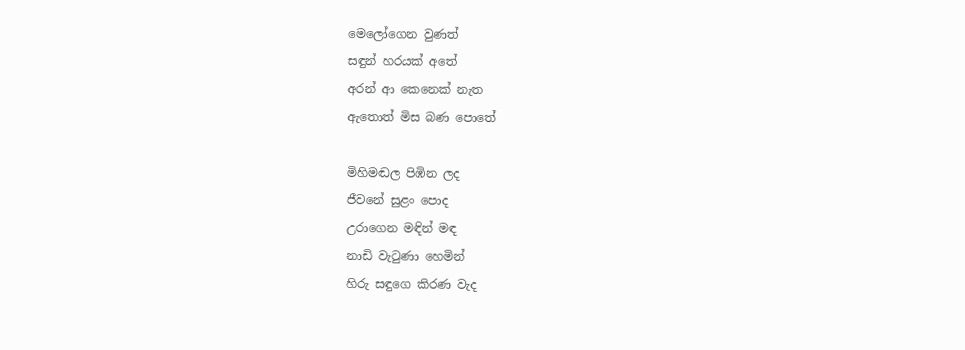මෙලෝගෙන වුණත්
සඳුන් හරයක් අතේ
අරන් ආ කෙනෙක් නැත
ඇතොත් මිස බණ පොතේ

මිහිමඬල පිඹින ලද
ජීවනේ සුළං පොද
උරාගෙන මඳින් මඳ
නාඩි වැටුණා හෙමින්
හිරු සඳුගෙ කිරණ වැද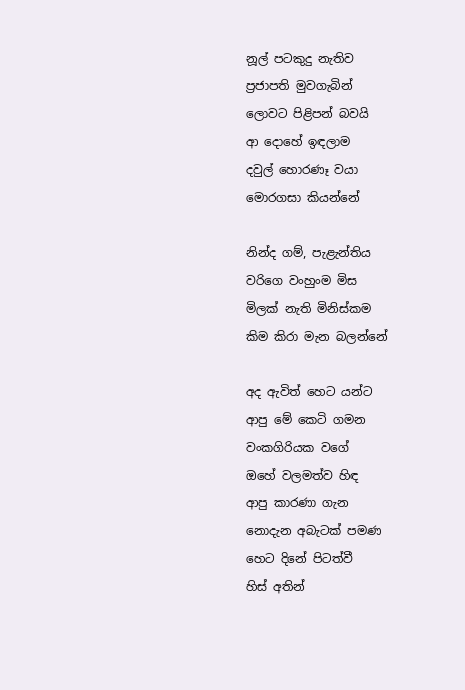නූල් පටකුදු නැතිව
ප්‍රජාපති මුවගැබින්
ලොවට පිළිපන් බවයි
ආ දොහේ ඉඳලාම
දවුල් හොරණෑ වයා
මොරගසා කියන්නේ

නින්ද ගම්, පැළැන්තිය
වරිගෙ වංහුංම මිස
මිලක් නැති මිනිස්කම
කිම කිරා මැන බලන්නේ

අද ඇවිත් හෙට යන්ට
ආපු මේ කෙටි ගමන
වංකගිරියක වගේ
ඔහේ වලමත්ව හිඳ
ආපු කාරණා ගැන
නොදැන අබැටක් පමණ
හෙට දිනේ පිටත්වී
හිස් අතින්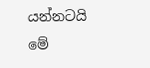යන්නටයි
මේ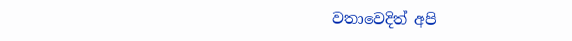වතාවෙදිත් අපි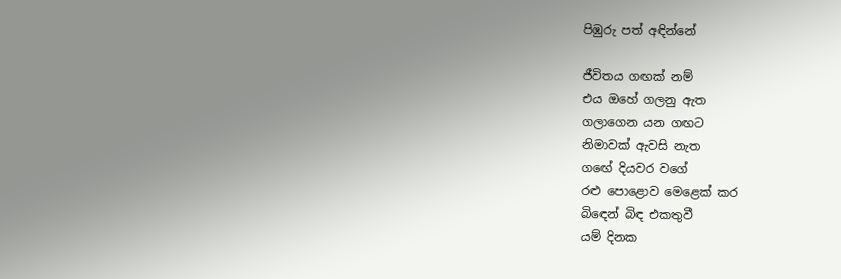පිඹුරු පත් අඳින්නේ

ජීවිතය ගඟක් නම්
එය ඔහේ ගලනු ඇත
ගලාගෙන යන ගඟට
නිමාවක් ඇවසි නැත
ගඟේ දියවර වගේ
රළු පොළොව මෙළෙක් කර
බිඳෙන් බිඳ එකතුවී
යම් දිනක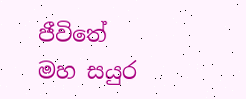ජීවිතේ
මහ සයුර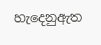හැදෙනුඇත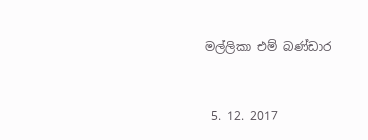මල්ලිකා එම් බණ්ඩාර


 5. 12. 2017